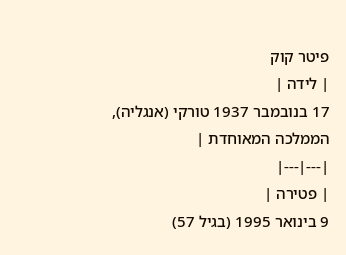פיטר קוק
| לידה |
17 בנובמבר 1937 טורקי (אנגליה), הממלכה המאוחדת |
|---|---|
| פטירה |
9 בינואר 1995 (בגיל 57)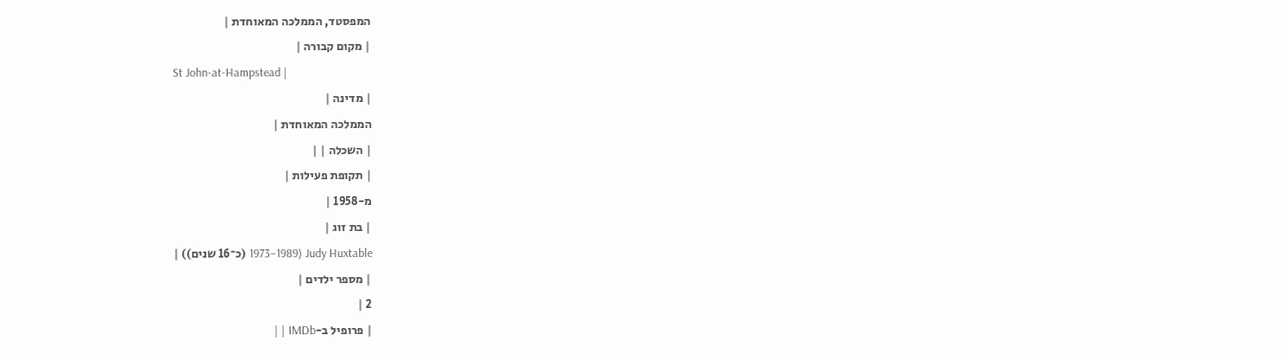המפסטד, הממלכה המאוחדת |
| מקום קבורה |
St John-at-Hampstead |
| מדינה |
הממלכה המאוחדת |
| השכלה | |
| תקופת פעילות |
מ-1958 |
| בת זוג |
Judy Huxtable (1973–1989 (כ־16 שנים)) |
| מספר ילדים |
2 |
| פרופיל ב-IMDb | |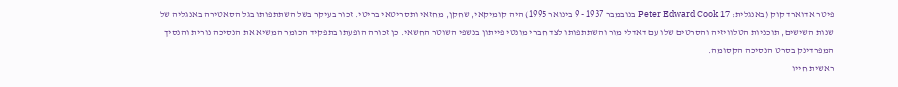פיטר אדוארד קוק (באנגלית: Peter Edward Cook 17 בנובמבר 1937 - 9 בינואר 1995) היה קומיקאי, שחקן, מחזאי ותסריטאי בריטי. זכור בעיקר בשל השתתפותו בגל הסאטירה באנגליה של שנות השישים, תוכניות הטלוויזיה והסרטים שלו עם דאדלי מור והשתתפותו לצד חברי מונטי פייתון בנשפי השוטר החשאי. כן זכורה הופעתו בתפקיד הכומר המשיא את הנסיכה נורית והנסיך המפרדינק בסרט הנסיכה הקסומה.
ראשית חייו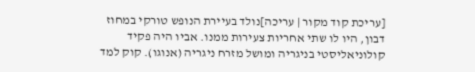[עריכת קוד מקור | עריכה]נולד בעיירת הנופש טורקי במחוז דבון, היו לו שתי אחריות צעירות ממנו. אביו היה פקיד קולוניאליסטי בניגריה ומושל מזרח ניגריה (אנוגו). קוק למד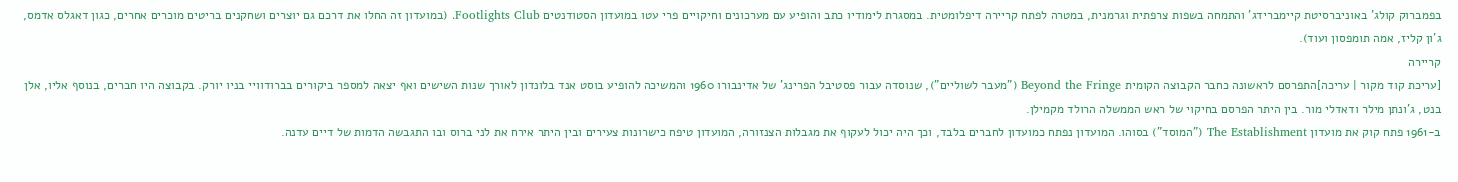בפמברוק קולג' באוניברסיטת קיימברידג' והתמחה בשפות צרפתית וגרמנית, במטרה לפתח קריירה דיפלומטית. במסגרת לימודיו כתב והופיע עם מערכונים וחיקויים פרי עטו במועדון הסטודנטים Footlights Club. (במועדון זה החלו את דרכם גם יוצרים ושחקנים בריטים מוכרים אחרים, כגון דאגלס אדמס, ג'ון קליז, אמה תומפסון ועוד).
קריירה
[עריכת קוד מקור | עריכה]התפרסם לראשונה כחבר הקבוצה הקומית Beyond the Fringe ("מעבר לשוליים"), שנוסדה עבור פסטיבל הפרינג' של אדינבורו 1960 והמשיכה להופיע בוסט אנד בלונדון לאורך שנות השישים ואף יצאה למספר ביקורים בברודוויי בניו יורק. בקבוצה היו חברים, בנוסף אליו, אלן בנט, ג'ונתן מילר ודאדלי מור. בין היתר הפרסם בחיקוי של ראש הממשלה הרולד מקמילן.
ב-1961 פתח קוק את מועדון The Establishment ("המוסד") בסוהו. המועדון נפתח כמועדון לחברים בלבד, וכך היה יכול לעקוף את מגבלות הצנזורה, המועדון טיפח כישרונות צעירים ובין היתר אירח את לני ברוס ובו התגבשה הדמות של דיים עדנה.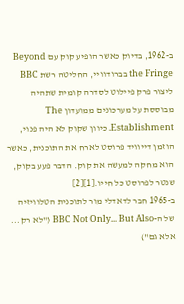ב-1962, בדיוק כאשר הופיע קוק עם Beyond the Fringe בברודוויי, החליטה רשת BBC ליצור פרק פיילוט לסדרה קומית שתהיה מבוססת על מערכונים ממועדון The Establishment. כיוון שקוק לא היה פנוי, הוזמן דייוויד פרוסט לארח את התוכנית, כאשר הוא מחקה למעשה את קוק. הדבר פעע בקוק, שנטר לפרוסט כל חייו.[1][2]
ב-1965 חבר לדאדלי מור לתוכנית הטלוויזיה של ה-BBC Not Only... But Also ("לא רק... אלא גם")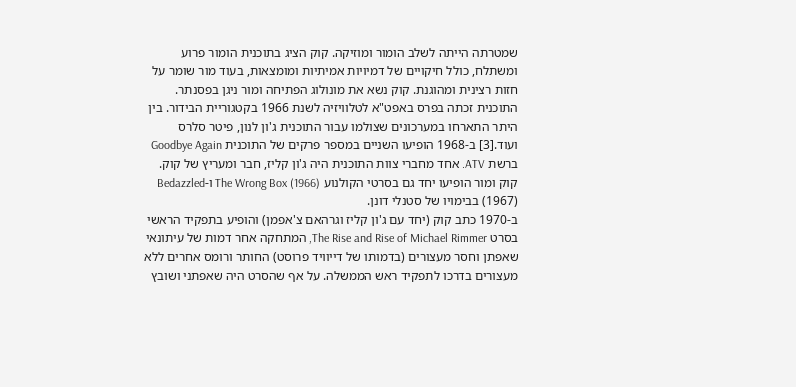שמטרתה הייתה לשלב הומור ומוזיקה. קוק הציג בתוכנית הומור פרוע ומשתלח, כולל חיקויים של דמיויות אמיתיות ומומצאות, בעוד מור שומר על חזות רצינית ומהוגנת. קוק נשא את מונולוג הפתיחה ומור ניגן בפסנתר. התוכנית זכתה בפרס באפט"א לטלוויזיה לשנת 1966 בקטגוריית הבידור. בין היתר התארחו במערכונים שצולמו עבור התוכנית ג'ון לנון, פיטר סלרס ועוד.[3] ב-1968 הופיעו השניים במספר פרקים של התוכנית Goodbye Again ברשת ATV. אחד מחברי צוות התוכנית היה ג'ון קליז, חבר ומעריץ של קוק.
קוק ומור הופיעו יחד גם בסרטי הקולנוע The Wrong Box (1966) ו-Bedazzled (1967) בבימויו של סטנלי דונן.
ב-1970 כתב קוק (יחד עם ג'ון קליז וגרהאם צ'אפמן) והופיע בתפקיד הראשי בסרט The Rise and Rise of Michael Rimmer, המתחקה אחר דמות של עיתונאי שאפתן וחסר מעצורים (בדמותו של דייוויד פרוסט) החותר ורומס אחרים ללא מעצורים בדרכו לתפקיד ראש הממשלה. על אף שהסרט היה שאפתני ושובץ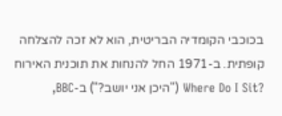בכוכבי הקומדיה הבריטית, הוא לא זכה להצלחה קופתית. ב-1971 החל להנחות את תוכנית האירוח ?Where Do I Sit ("היכן אני יושב?") ב-BBC,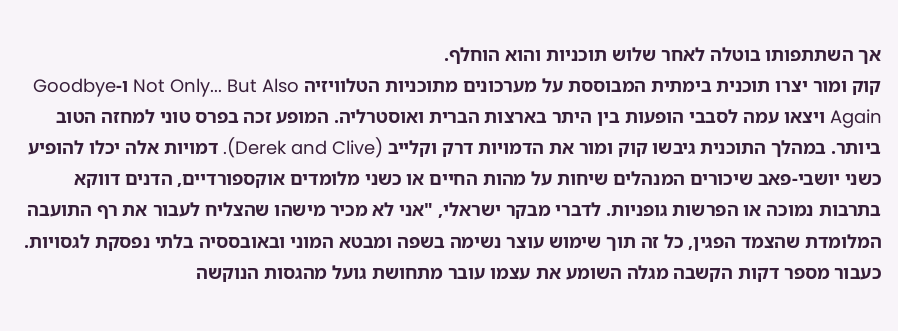אך השתתפותו בוטלה לאחר שלוש תוכניות והוא הוחלף.
קוק ומור יצרו תוכנית בימתית המבוססת על מערכונים מתוכניות הטלוויזיה Not Only... But Also ו-Goodbye Again ויצאו עמה לסבבי הופעות בין היתר בארצות הברית ואוסטרליה. המופע זכה בפרס טוני למחזה הטוב ביותר. במהלך התוכנית גיבשו קוק ומור את הדמויות דרק וקלייב (Derek and Clive). דמויות אלה יכלו להופיע כשני יושבי-פאב שיכורים המנהלים שיחות על מהות החיים או כשני מלומדים אוקספורדיים, הדנים דווקא בתרבות נמוכה או הפרשות גופניות. לדברי מבקר ישראלי, "אני לא מכיר מישהו שהצליח לעבור את רף התועבה המלומדת שהצמד הפגין, כל זה תוך שימוש עוצר נשימה בשפה ומבטא המוני ובאובססיה בלתי נפסקת לגסויות. כעבור מספר דקות הקשבה מגלה השומע את עצמו עובר מתחושת גועל מהגסות הנוקשה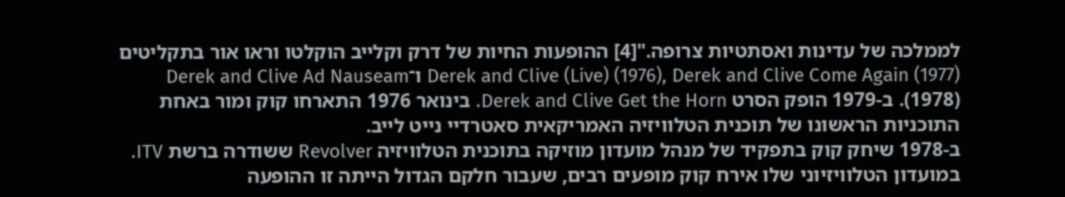לממלכה של עדינות ואסתטיות צרופה."[4] ההופעות החיות של דרק וקלייב הוקלטו וראו אור בתקליטים Derek and Clive (Live) (1976), Derek and Clive Come Again (1977) ו־Derek and Clive Ad Nauseam (1978). ב-1979 הופק הסרט Derek and Clive Get the Horn. בינואר 1976 התארחו קוק ומור באחת התוכניות הראשונו של תוכנית הטלוויזיה האמריקאית סאטרדיי נייט לייב.
ב-1978 שיחק קוק בתפקיד של מנהל מועדון מוזיקה בתוכנית הטלוויזיה Revolver ששודרה ברשת ITV. במועדון הטלוויזיוני שלו אירח קוק מופעים רבים, שעבור חלקם הגדול הייתה זו ההופעה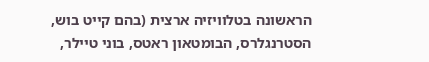הראשונה בטלוויזיה ארצית (בהם קייט בוש, הסטרנגלרס, הבומטאון ראטס, בוני טיילר,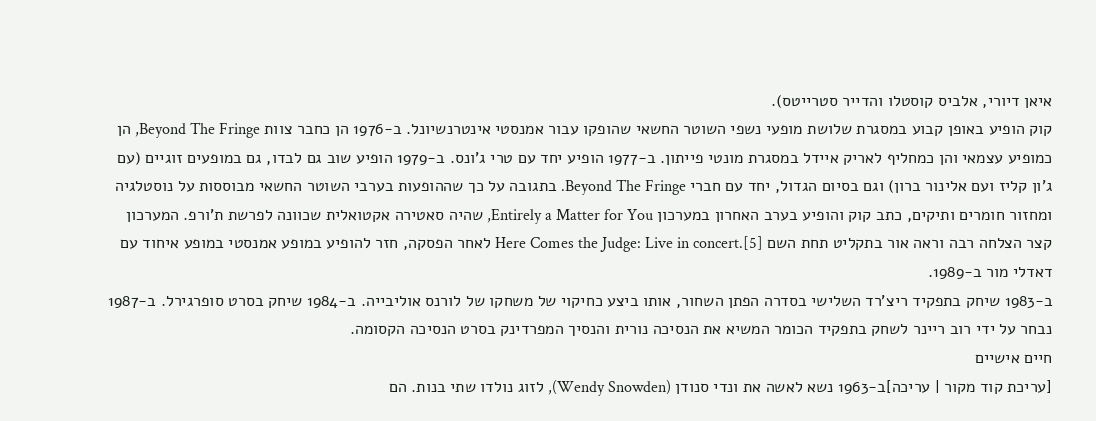איאן דיורי, אלביס קוסטלו והדייר סטרייטס).
קוק הופיע באופן קבוע במסגרת שלושת מופעי נשפי השוטר החשאי שהופקו עבור אמנסטי אינטרנשיונל. ב-1976 הן כחבר צוות Beyond The Fringe, הן כמופיע עצמאי והן כמחליף לאריק איידל במסגרת מונטי פייתון. ב-1977 הופיע יחד עם טרי ג'ונס. ב-1979 הופיע שוב גם לבדו, גם במופעים זוגיים (עם ג'ון קליז ועם אלינור ברון) וגם בסיום הגדול, יחד עם חברי Beyond The Fringe. בתגובה על כך שההופעות בערבי השוטר החשאי מבוססות על נוסטלגיה ומחזור חומרים ותיקים, כתב קוק והופיע בערב האחרון במערכון Entirely a Matter for You, שהיה סאטירה אקטואלית שכוונה לפרשת ת'ורפ. המערכון קצר הצלחה רבה וראה אור בתקליט תחת השם Here Comes the Judge: Live in concert.[5] לאחר הפסקה, חזר להופיע במופע אמנסטי במופע איחוד עם דאדלי מור ב-1989.
ב-1983 שיחק בתפקיד ריצ'רד השלישי בסדרה הפתן השחור, אותו ביצע כחיקוי של משחקו של לורנס אוליבייה. ב-1984 שיחק בסרט סופרגירל. ב-1987 נבחר על ידי רוב ריינר לשחק בתפקיד הכומר המשיא את הנסיכה נורית והנסיך המפרדינק בסרט הנסיכה הקסומה.
חיים אישיים
[עריכת קוד מקור | עריכה]ב-1963 נשא לאשה את ונדי סנודן (Wendy Snowden), לזוג נולדו שתי בנות. הם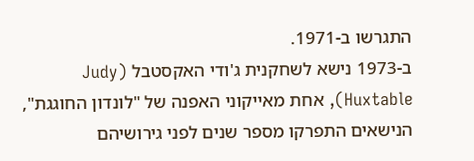התגרשו ב-1971.
ב-1973 נישא לשחקנית ג'ודי האקסטבל (Judy Huxtable), אחת מאייקוני האפנה של "לונדון החוגגת", הנישאים התפרקו מספר שנים לפני גירושיהם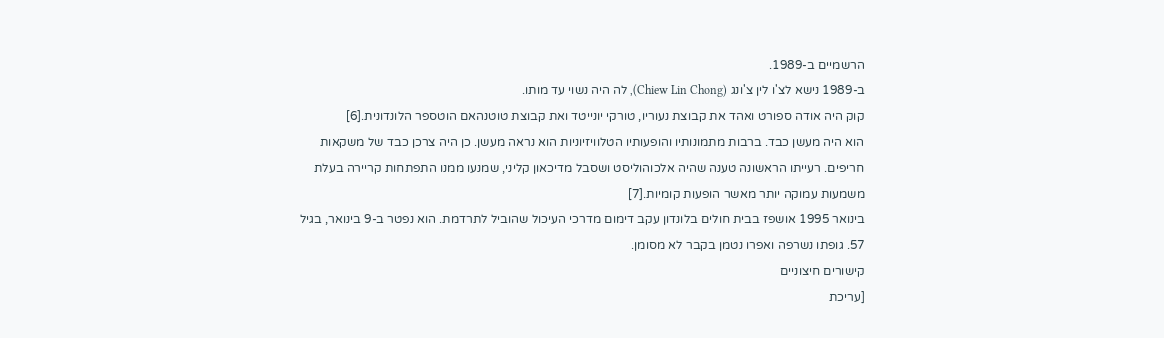הרשמיים ב-1989.
ב-1989 נישא לצ'ו לין צ'ונג (Chiew Lin Chong), לה היה נשוי עד מותו.
קוק היה אודה ספורט ואהד את קבוצת נעוריו, טורקי יונייטד ואת קבוצת טוטנהאם הוטספר הלונדונית.[6]
הוא היה מעשן כבד. ברבות מתמונותיו והופעותיו הטלוויזיוניות הוא נראה מעשן. כן היה צרכן כבד של משקאות חריפים. רעייתו הראשונה טענה שהיה אלכוהוליסט ושסבל מדיכאון קליני, שמנעו ממנו התפתחות קריירה בעלת משמעות עמוקה יותר מאשר הופעות קומיות.[7]
בינואר 1995 אושפז בבית חולים בלונדון עקב דימום מדרכי העיכול שהוביל לתרדמת. הוא נפטר ב-9 בינואר, בגיל 57. גופתו נשרפה ואפרו נטמן בקבר לא מסומן.
קישורים חיצוניים
[עריכת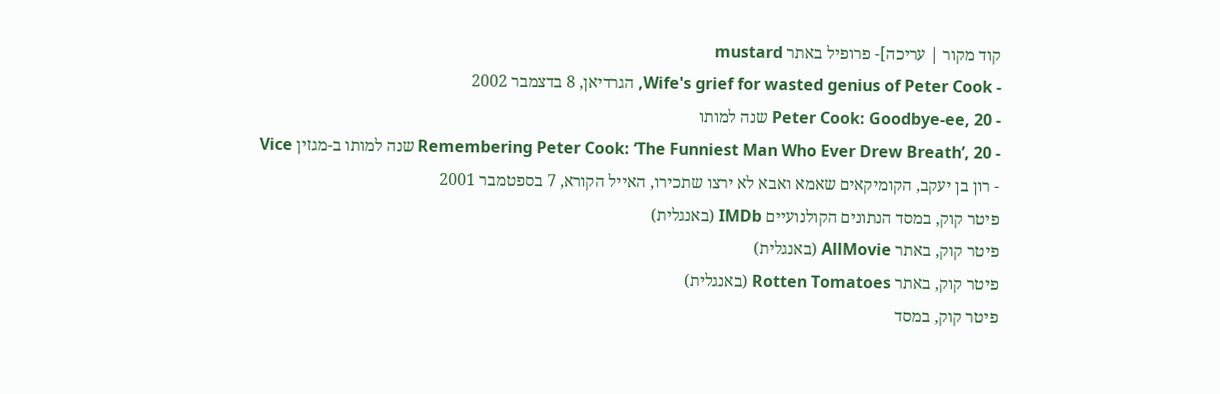קוד מקור | עריכה]- פרופיל באתר mustard
- Wife's grief for wasted genius of Peter Cook, הגרדיאן, 8 בדצמבר 2002
- Peter Cook: Goodbye-ee, 20 שנה למותו
- Remembering Peter Cook: ‘The Funniest Man Who Ever Drew Breath’, 20 שנה למותו ב-מגזין Vice
- רון בן יעקב, הקומיקאים שאמא ואבא לא ירצו שתכירו, האייל הקורא, 7 בספטמבר 2001
פיטר קוק, במסד הנתונים הקולנועיים IMDb (באנגלית)
פיטר קוק, באתר AllMovie (באנגלית)
פיטר קוק, באתר Rotten Tomatoes (באנגלית)
פיטר קוק, במסד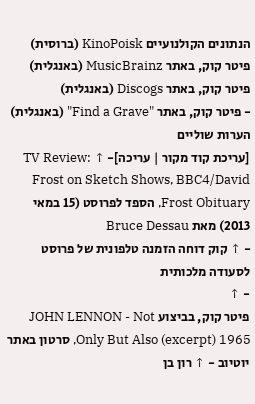הנתונים הקולנועיים KinoPoisk (ברוסית)
פיטר קוק, באתר MusicBrainz (באנגלית)
פיטר קוק, באתר Discogs (באנגלית)
- פיטר קוק, באתר "Find a Grave" (באנגלית)
הערות שוליים
[עריכת קוד מקור | עריכה]- ↑ TV Review: Frost on Sketch Shows, BBC4/David Frost Obituary, הספד לפרוסט (15 במאי 2013) מאת Bruce Dessau
- ↑ קוק דוחה הזמנה טלפונית של פרוסט לסעודה מלכותית
- ↑
פיטר קוק, בביצוע JOHN LENNON - Not Only But Also (excerpt) 1965, סרטון באתר יוטיוב - ↑ רון בן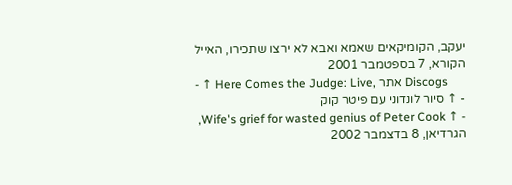יעקב, הקומיקאים שאמא ואבא לא ירצו שתכירו, האייל הקורא, 7 בספטמבר 2001
- ↑ Here Comes the Judge: Live, אתר Discogs
- ↑ סיור לונדוני עם פיטר קוק
- ↑ Wife's grief for wasted genius of Peter Cook, הגרדיאן, 8 בדצמבר 2002